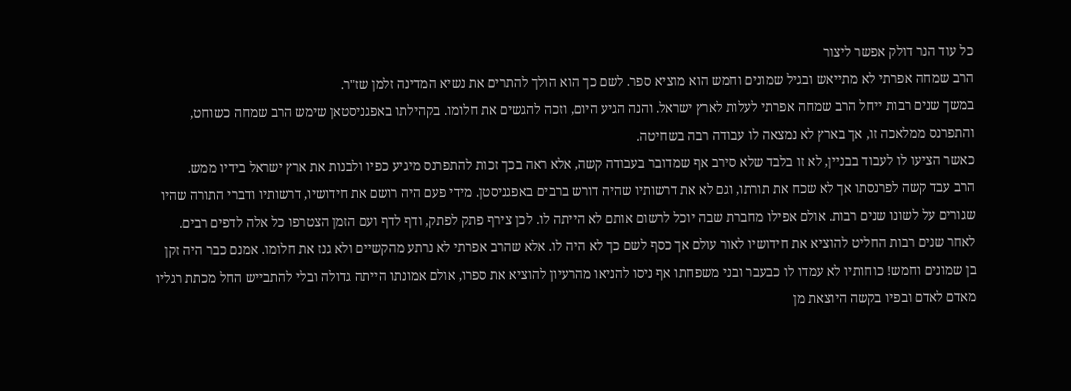כל עוד הנר דולק אפשר ליצור
הרב שמחה אפרתי לא מתייאש ובגיל שמונים וחמש הוא מוציא ספר. לשם כך הוא הולך להתרים את נשיא המדינה זלמן שז"ר.
במשך שנים רבות ייחל הרב שמחה אפרתי לעלות לארץ ישראל. והנה הגיע היום, וזכה להגשים את חלומו. בקהילתו באפגניסטאן שימש הרב שמחה כשוחט, והתפרנס ממלאכה זו, אך בארץ לא נמצאה לו עבודה רבה בשחיטה.
כאשר הציעו לו לעבוד בבניין, לא זו בלבד שלא סירב אף שמדובר בעבודה קשה, אלא ראה בכך זכות להתפרנס מיגיע כפיו ולבנות את ארץ ישראל בידיו ממש.
הרב עבד קשה לפרנסתו אך לא שכח את תורתו, וגם לא את דרשותיו שהיה דורש ברבים באפגניסטן. מידי פעם היה רושם את חידושיו, דרשותיו ודברי התורה שהיו שגורים על לשונו שנים רבות. אולם אפילו מחברת שבה יוכל לרשום אותם לא הייתה לו. לכן צירף פתק לפתק, ודף לדף ועם הזמן הצטרפו כל אלה לדפים רבים.
לאחר שנים רבות החליט להוציא את חידושיו לאור עולם אך כסף לשם כך לא היה לו. אלא שהרב אפרתי לא נרתע מהקשיים ולא גנז את חלומו. אמנם כבר היה זקן בן שמונים וחמש! כוחותיו לא עמדו לו כבעבר ובני משפחתו אף ניסו להניאו מהרעיון להוציא את ספרו, אולם אמונתו הייתה גדולה ובלי להתבייש החל מכתת רגליו מאדם לאדם ובפיו בקשה היוצאת מן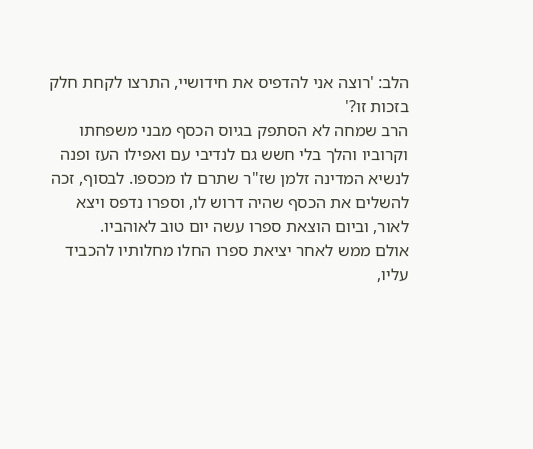הלב: 'רוצה אני להדפיס את חידושיי, התרצו לקחת חלק בזכות זו?'
הרב שמחה לא הסתפק בגיוס הכסף מבני משפחתו וקרוביו והלך בלי חשש גם לנדיבי עם ואפילו העז ופנה לנשיא המדינה זלמן שז"ר שתרם לו מכספו. לבסוף, זכה להשלים את הכסף שהיה דרוש לו, וספרו נדפס ויצא לאור, וביום הוצאת ספרו עשה יום טוב לאוהביו.
אולם ממש לאחר יציאת ספרו החלו מחלותיו להכביד עליו,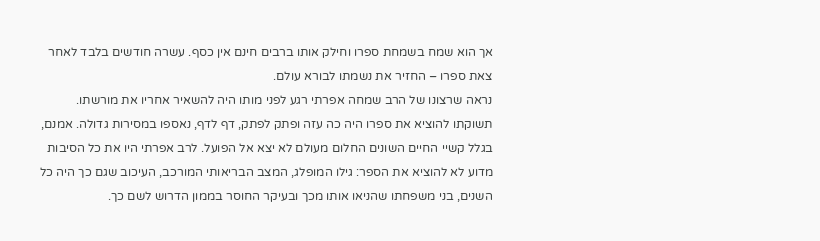אך הוא שמח בשמחת ספרו וחילק אותו ברבים חינם אין כסף. עשרה חודשים בלבד לאחר צאת ספרו – החזיר את נשמתו לבורא עולם.
נראה שרצונו של הרב שמחה אפרתי רגע לפני מותו היה להשאיר אחריו את מורשתו. תשוקתו להוציא את ספרו היה כה עזה ופתק לפתק, דף לדף, נאספו במסירות גדולה. אמנם, בגלל קשיי החיים השונים החלום מעולם לא יצא אל הפועל. לרב אפרתי היו את כל הסיבות מדוע לא להוציא את הספר: גילו המופלג, המצב הבריאותי המורכב, העיכוב שגם כך היה כל השנים, בני משפחתו שהניאו אותו מכך ובעיקר החוסר בממון הדרוש לשם כך.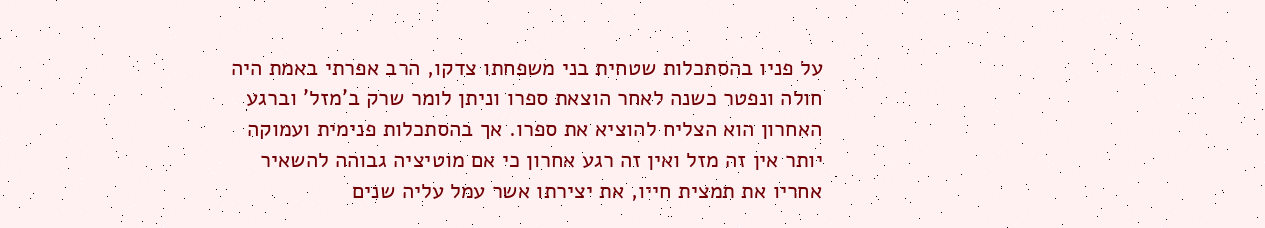על פניו בהסתכלות שטחית בני משפחתו צדקו, הרב אפרתי באמת היה חולה ונפטר כשנה לאחר הוצאת ספרו וניתן לומר שרק ב'מזל' וברגע האחרון הוא הצליח להוציא את ספרו. אך בהסתכלות פנימית ועמוקה יותר אין זה מזל ואין זה רגע אחרון כי אם מוטיציה גבוהה להשאיר אחריו את תמצית חייו, את יצירתו אשר עמל עליה שנים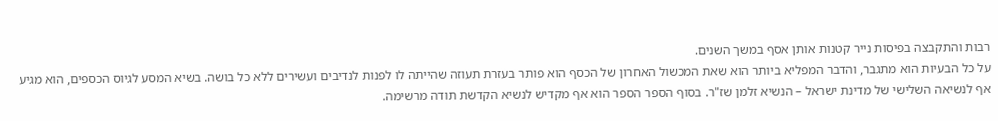רבות והתקבצה בפיסות נייר קטנות אותן אסף במשך השנים.
על כל הבעיות הוא מתגבר, והדבר המפליא ביותר הוא שאת המכשול האחרון של הכסף הוא פותר בעזרת תעוזה שהייתה לו לפנות לנדיבים ועשירים ללא כל בושה. בשיא המסע לגיוס הכספים, הוא מגיע אף לנשיאה השלישי של מדינת ישראל – הנשיא זלמן שז"ר. בסוף הספר הספר הוא אף מקדיש לנשיא הקדשת תודה מרשימה.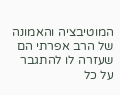המוטיבציה והאמונה של הרב אפרתי הם שעזרה לו להתגבר על כל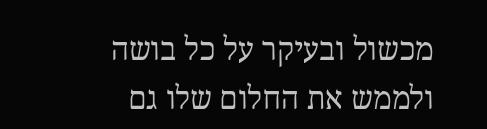מכשול ובעיקר על כל בושה ולממש את החלום שלו גם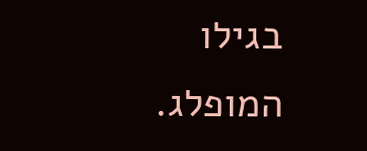בגילו המופלג.